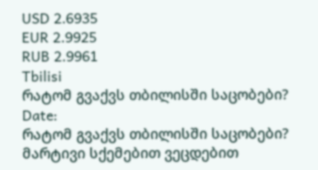USD 2.6935
EUR 2.9925
RUB 2.9961
Tbilisi
რატომ გვაქვს თბილისში საცობები?
Date:
რატომ გვაქვს თბილისში საცობები? მარტივი სქემებით ვეცდებით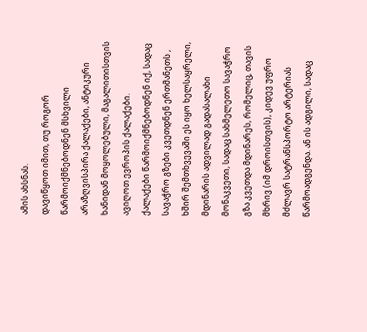ამის ახსნას.
დავიწყოთ იმით, თუ როგორ წარმოიქმნებოდნენ მსხვილი არაზღვისპირა ქალაქები, ანტიკური ხანიდან მოყოლებული, მაგალითისთვის ავიღოთ ევროპის ქალაქები.
ქალაქები წარმოიქმნებოდნენ იქ, სადაც სავაჭრო გზები კვეთდნენ ერთმანეთს , ხშირ შემთხვევაში ეს იყო ხელსაყრელი, მდინარის ადვილად გადასალახი მონაკვეთი, სადაც სახმელეთო სავაჭრო გზა კვეთდა მდინარეს, რომელიც, თავის მხრივ (იმ დროისთვის), კიდევ უფრო მძლავრ სატრანსპორტო არტერიას წარმოადგენდა. ან ის ადგილი, სადაც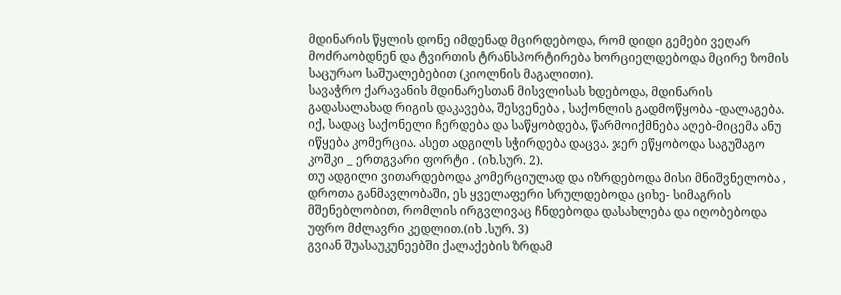მდინარის წყლის დონე იმდენად მცირდებოდა, რომ დიდი გემები ვეღარ მოძრაობდნენ და ტვირთის ტრანსპორტირება ხორციელდებოდა მცირე ზომის საცურაო საშუალებებით (კიოლნის მაგალითი).
სავაჭრო ქარავანის მდინარესთან მისვლისას ხდებოდა, მდინარის გადასალახად რიგის დაკავება, შესვენება , საქონლის გადმოწყობა -დალაგება. იქ, სადაც საქონელი ჩერდება და საწყობდება, წარმოიქმნება აღებ-მიცემა ანუ იწყება კომერცია. ასეთ ადგილს სჭირდება დაცვა. ჯერ ეწყობოდა საგუშაგო კოშკი _ ერთგვარი ფორტი . (იხ.სურ. 2).
თუ ადგილი ვითარდებოდა კომერციულად და იზრდებოდა მისი მნიშვნელობა , დროთა განმავლობაში, ეს ყველაფერი სრულდებოდა ციხე- სიმაგრის მშენებლობით, რომლის ირგვლივაც ჩნდებოდა დასახლება და იღობებოდა უფრო მძლავრი კედლით.(იხ .სურ. 3)
გვიან შუასაუკუნეებში ქალაქების ზრდამ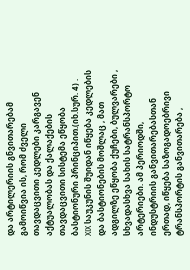და არტილერიის გნვითარებამ გამოიწვია ის, რომ ძველი თავდაცვითი კედლები კარგავენ აქტუალობას და ქალაქების თავდაცვითი სისტემა ეწყობა ბასტიონური პრინციპით.(იხ.სურ. 4) .
XIX საუკუნის შუიდან იწყება კედლების და ბასტიონების მოშლაც , მათ ადგილზე ეწყობა ქუჩები, ბულვარები , სხვადასხვა სახის სატრანსპორტო არტერიები. ამ პერიოდში, ინდუსტრიის განვითარებასთან ერთად, იწყება საზოგადოებრივი ტრანსპორტის განვითარება ,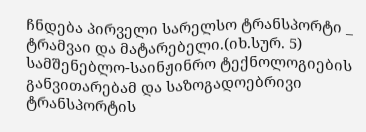ჩნდება პირველი სარელსო ტრანსპორტი _ ტრამვაი და მატარებელი.(იხ.სურ. 5) სამშენებლო-საინჟინრო ტექნოლოგიების განვითარებამ და საზოგადოებრივი ტრანსპორტის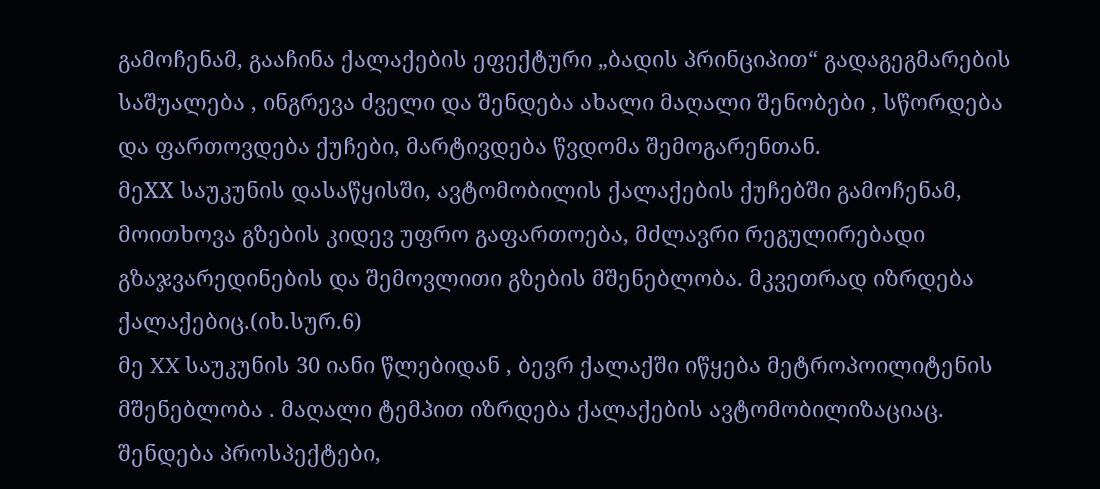გამოჩენამ, გააჩინა ქალაქების ეფექტური „ბადის პრინციპით“ გადაგეგმარების საშუალება , ინგრევა ძველი და შენდება ახალი მაღალი შენობები , სწორდება და ფართოვდება ქუჩები, მარტივდება წვდომა შემოგარენთან.
მეXX საუკუნის დასაწყისში, ავტომობილის ქალაქების ქუჩებში გამოჩენამ, მოითხოვა გზების კიდევ უფრო გაფართოება, მძლავრი რეგულირებადი გზაჯვარედინების და შემოვლითი გზების მშენებლობა. მკვეთრად იზრდება ქალაქებიც.(იხ.სურ.6)
მე XX საუკუნის 30 იანი წლებიდან , ბევრ ქალაქში იწყება მეტროპოილიტენის მშენებლობა . მაღალი ტემპით იზრდება ქალაქების ავტომობილიზაციაც. შენდება პროსპექტები,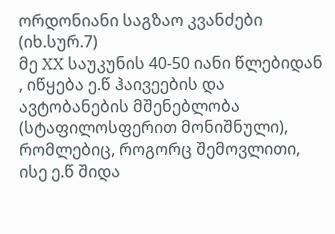ორდონიანი საგზაო კვანძები (იხ.სურ.7)
მე XX საუკუნის 40-50 იანი წლებიდან , იწყება ე.წ ჰაივეების და ავტობანების მშენებლობა (სტაფილოსფერით მონიშნული), რომლებიც, როგორც შემოვლითი, ისე ე.წ შიდა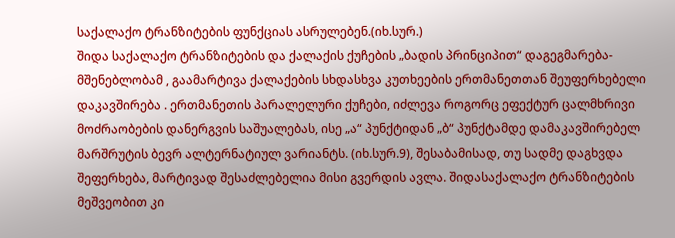საქალაქო ტრანზიტების ფუნქციას ასრულებენ.(იხ.სურ.)
შიდა საქალაქო ტრანზიტების და ქალაქის ქუჩების „ბადის პრინციპით“ დაგეგმარება-მშენებლობამ , გაამარტივა ქალაქების სხდასხვა კუთხეების ერთმანეთთან შეუფერხებელი დაკავშირება . ერთმანეთის პარალელური ქუჩები, იძლევა როგორც ეფექტურ ცალმხრივი მოძრაობების დანერგვის საშუალებას, ისე „ა“ პუნქტიდან „ბ“ პუნქტამდე დამაკავშირებელ მარშრუტის ბევრ ალტერნატიულ ვარიანტს. (იხ.სურ.9), შესაბამისად, თუ სადმე დაგხვდა შეფერხება, მარტივად შესაძლებელია მისი გვერდის ავლა. შიდასაქალაქო ტრანზიტების მეშვეობით კი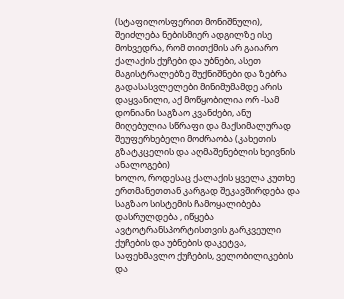(სტაფილოსფერით მონიშნული), შეიძლება ნებისმიერ ადგილზე ისე მოხვედრა, რომ თითქმის არ გაიარო ქალაქის ქუჩები და უბნები, ასეთ მაგისტრალებზე შუქნიშნები და ზებრა გადასასვლელები მინიმუმამდე არის დაყვანილი, აქ მოწყობილია ორ -სამ დონიანი საგზაო კვანძები, ანუ მიღებულია სწრაფი და მაქსიმალურად შეუფერხებელი მოძრაობა (კახეთის გზატკცელის და აღმაშენებლის ხეივნის ანალოგები)
ხოლო, როდესაც ქალაქის ყველა კუთხე ერთმანეთთან კარგად შეკავშირდება და საგზაო სისტემის ჩამოყალიბება დასრულდება , იწყება ავტოტრანსპორტისთვის გარკვეული ქუჩების და უბნების დაკეტვა, საფეხმავლო ქუჩების, ველობილიკების და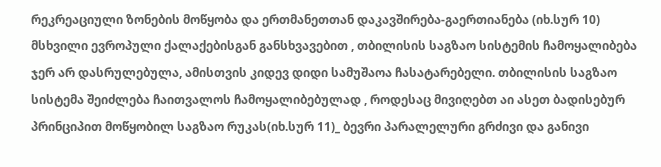რეკრეაციული ზონების მოწყობა და ერთმანეთთან დაკავშირება-გაერთიანება (იხ.სურ 10)
მსხვილი ევროპული ქალაქებისგან განსხვავებით , თბილისის საგზაო სისტემის ჩამოყალიბება ჯერ არ დასრულებულა, ამისთვის კიდევ დიდი სამუშაოა ჩასატარებელი. თბილისის საგზაო სისტემა შეიძლება ჩაითვალოს ჩამოყალიბებულად , როდესაც მივიღებთ აი ასეთ ბადისებურ პრინციპით მოწყობილ საგზაო რუკას(იხ.სურ 11)_ ბევრი პარალელური გრძივი და განივი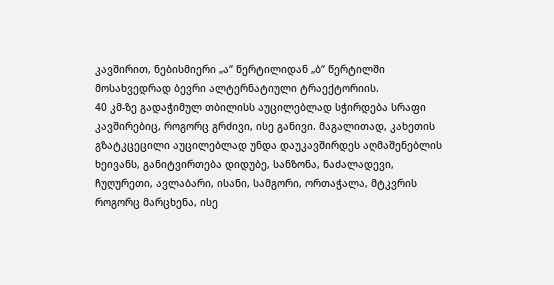კავშირით, ნებისმიერი „ა“ წერტილიდან „ბ“ წერტილში მოსახვედრად ბევრი ალტერნატიული ტრაექტორიის.
40 კმ-ზე გადაჭიმულ თბილისს აუცილებლად სჭირდება სრაფი კავშირებიც, როგორც გრძივი, ისე განივი. მაგალითად, კახეთის გზატკცეცილი აუცილებლად უნდა დაუკავშირდეს აღმაშენებლის ხეივანს, განიტვირთება დიდუბე, სანზონა, ნაძალადევი, ჩუღურეთი, ავლაბარი, ისანი, სამგორი, ორთაჭალა, მტკვრის როგორც მარცხენა, ისე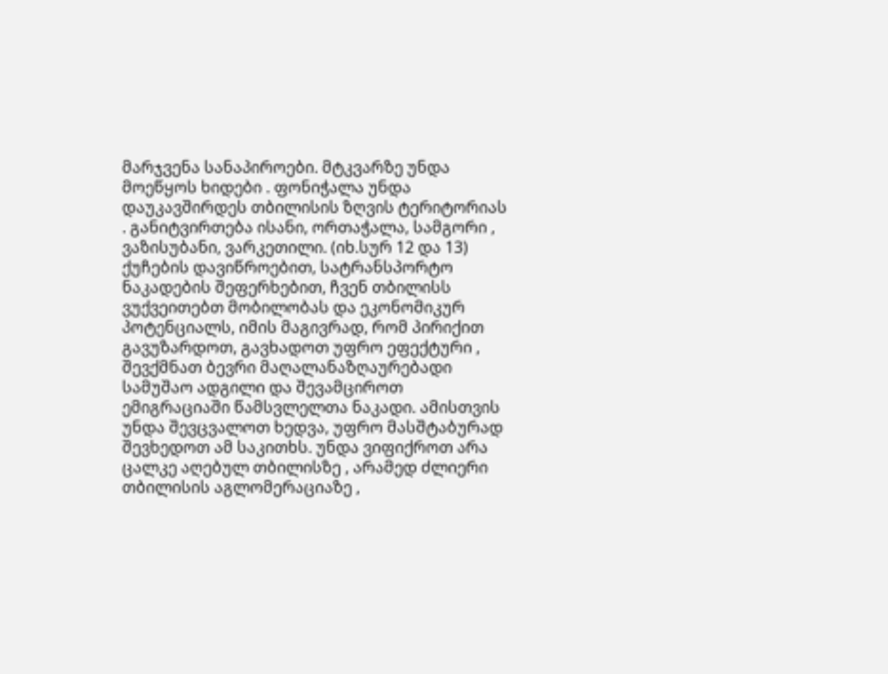მარჯვენა სანაპიროები. მტკვარზე უნდა მოეწყოს ხიდები . ფონიჭალა უნდა დაუკავშირდეს თბილისის ზღვის ტერიტორიას . განიტვირთება ისანი, ორთაჭალა, სამგორი , ვაზისუბანი, ვარკეთილი. (იხ.სურ 12 და 13)
ქუჩების დავიწროებით, სატრანსპორტო ნაკადების შეფერხებით, ჩვენ თბილისს ვუქვეითებთ მობილობას და ეკონომიკურ პოტენციალს, იმის მაგივრად, რომ პირიქით გავუზარდოთ, გავხადოთ უფრო ეფექტური , შევქმნათ ბევრი მაღალანაზღაურებადი სამუშაო ადგილი და შევამციროთ ემიგრაციაში წამსვლელთა ნაკადი. ამისთვის უნდა შევცვალოთ ხედვა, უფრო მასშტაბურად შევხედოთ ამ საკითხს. უნდა ვიფიქროთ არა ცალკე აღებულ თბილისზე , არამედ ძლიერი თბილისის აგლომერაციაზე ,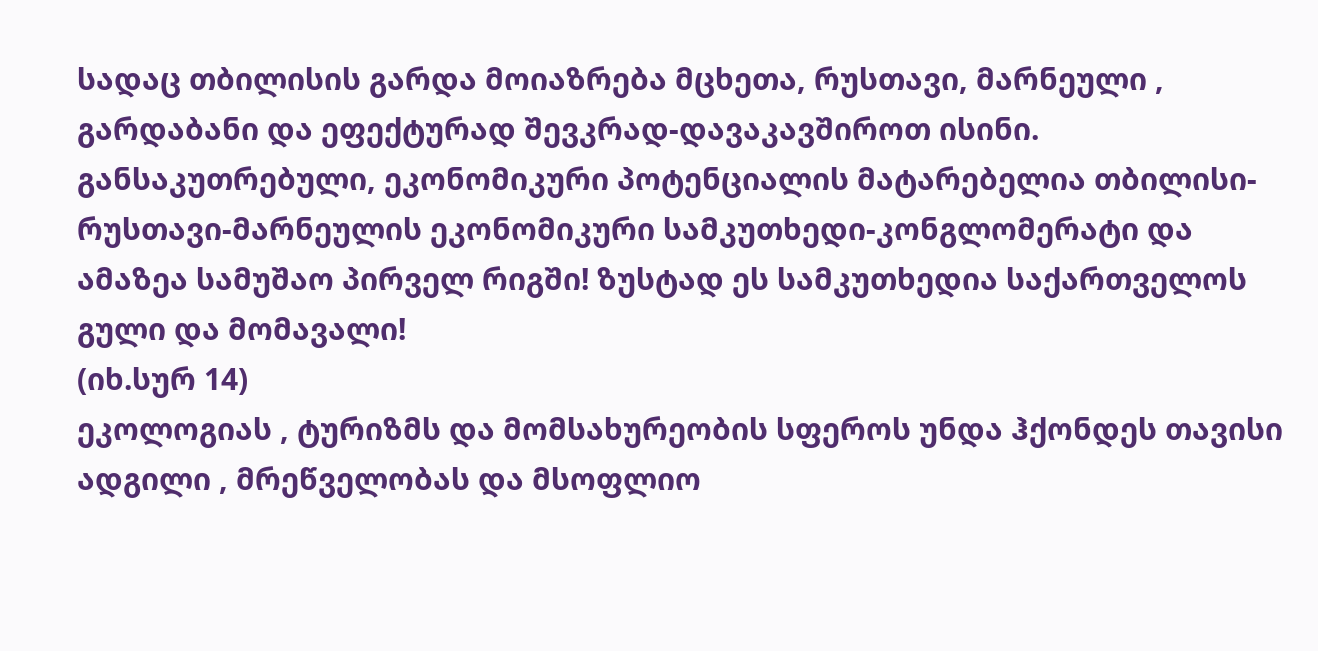სადაც თბილისის გარდა მოიაზრება მცხეთა, რუსთავი, მარნეული , გარდაბანი და ეფექტურად შევკრად-დავაკავშიროთ ისინი. განსაკუთრებული, ეკონომიკური პოტენციალის მატარებელია თბილისი-რუსთავი-მარნეულის ეკონომიკური სამკუთხედი-კონგლომერატი და ამაზეა სამუშაო პირველ რიგში! ზუსტად ეს სამკუთხედია საქართველოს გული და მომავალი!
(იხ.სურ 14)
ეკოლოგიას , ტურიზმს და მომსახურეობის სფეროს უნდა ჰქონდეს თავისი ადგილი , მრეწველობას და მსოფლიო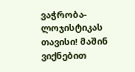ვაჭრობა-ლოჯისტიკას თავისი! მაშინ ვიქნებით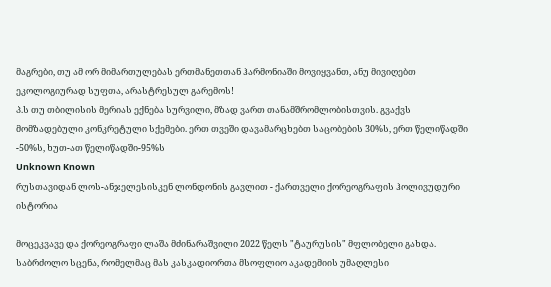მაგრები, თუ ამ ორ მიმართულებას ერთმანეთთან ჰარმონიაში მოვიყვანთ, ანუ მივიღებთ ეკოლოგიურად სუფთა, არასტრესულ გარემოს!
პ.ს თუ თბილისის მერიას ექნება სურვილი, მზად ვართ თანამშრომლობისთვის. გვაქვს მომზადებული კონკრეტული სქემები. ერთ თვეში დავამარცხებთ საცობების 30%ს, ერთ წელიწადში -50%ს, ხუთ-ათ წელიწადში-95%ს
Unknown Known
რუსთავიდან ლოს-ანჯელესისკენ ლონდონის გავლით - ქართველი ქორეოგრაფის ჰოლივუდური ისტორია

მოცეკვავე და ქორეოგრაფი ლაშა მძინარაშვილი 2022 წელს "ტაურუსის" მფლობელი გახდა. საბრძოლო სცენა, რომელმაც მას კასკადიორთა მსოფლიო აკადემიის უმაღლესი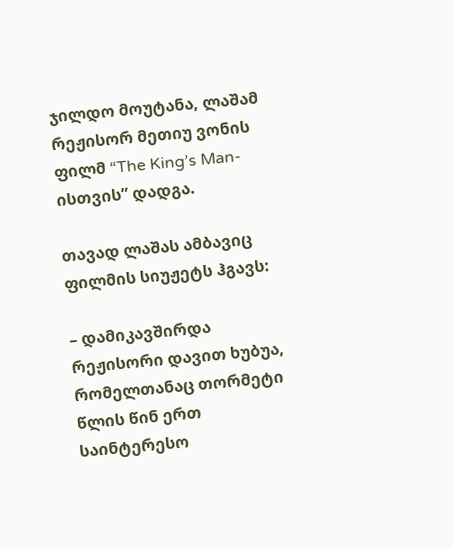ჯილდო მოუტანა, ლაშამ რეჟისორ მეთიუ ვონის ფილმ “The King’s Man-ისთვის” დადგა.

თავად ლაშას ამბავიც ფილმის სიუჟეტს ჰგავს:

– დამიკავშირდა რეჟისორი დავით ხუბუა, რომელთანაც თორმეტი წლის წინ ერთ საინტერესო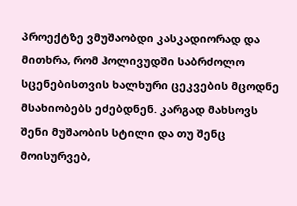პროექტზე ვმუშაობდი კასკადიორად და მითხრა, რომ ჰოლივუდში საბრძოლო სცენებისთვის ხალხური ცეკვების მცოდნე მსახიობებს ეძებდნენ. კარგად მახსოვს შენი მუშაობის სტილი და თუ შენც მოისურვებ,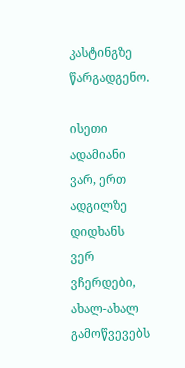კასტინგზე წარგადგენო.

ისეთი ადამიანი ვარ, ერთ ადგილზე დიდხანს ვერ ვჩერდები, ახალ-ახალ გამოწვევებს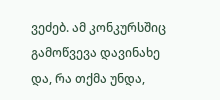ვეძებ. ამ კონკურსშიც გამოწვევა დავინახე და, რა თქმა უნდა,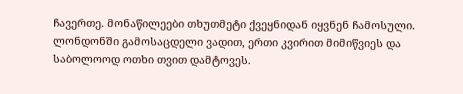ჩავერთე. მონაწილეები თხუთმეტი ქვეყნიდან იყვნენ ჩამოსული. ლონდონში გამოსაცდელი ვადით, ერთი კვირით მიმიწვიეს და საბოლოოდ ოთხი თვით დამტოვეს.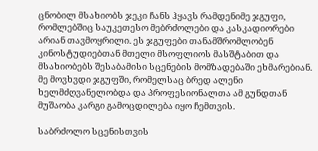ცნობილ მსახიობს ჯეკი ჩანს ჰყავს რამდენიმე ჯგუფი, რომლებშიც საუკეთესო მებრძოლები და კასკადიორები არიან თავმოყრილი. ეს ჯგუფები თანამშრომლობენ კინოსტუდიებთან მთელი მსოფლიოს მასშტაბით და მსახიობებს შესაბამისი სცენების მომზადებაში ეხმარებიან. მე მოვხვდი ჯგუფში, რომელსაც ბრედ ალენი ხელმძღვანელობდა და პროფესიონალთა ამ გუნდთან მუშაობა კარგი გამოცდილება იყო ჩემთვის.

საბრძოლო სცენისთვის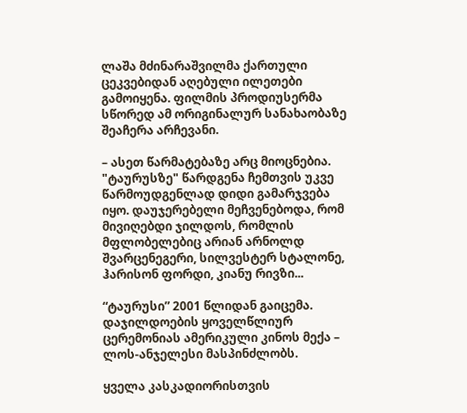ლაშა მძინარაშვილმა ქართული ცეკვებიდან აღებული ილეთები გამოიყენა. ფილმის პროდიუსერმა სწორედ ამ ორიგინალურ სანახაობაზე შეაჩერა არჩევანი.

– ასეთ წარმატებაზე არც მიოცნებია. "ტაურუსზე" წარდგენა ჩემთვის უკვე წარმოუდგენლად დიდი გამარჯვება იყო. დაუჯერებელი მეჩვენებოდა, რომ მივიღებდი ჯილდოს, რომლის მფლობელებიც არიან არნოლდ შვარცენეგერი, სილვესტერ სტალონე, ჰარისონ ფორდი, კიანუ რივზი...

“ტაურუსი” 2001 წლიდან გაიცემა. დაჯილდოების ყოველწლიურ ცერემონიას ამერიკული კინოს მექა – ლოს-ანჯელესი მასპინძლობს.

ყველა კასკადიორისთვის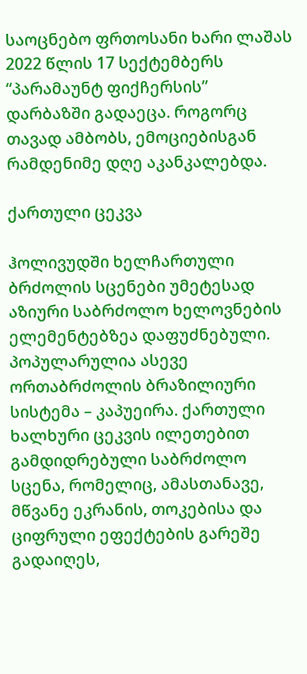საოცნებო ფრთოსანი ხარი ლაშას 2022 წლის 17 სექტემბერს “პარამაუნტ ფიქჩერსის” დარბაზში გადაეცა. როგორც თავად ამბობს, ემოციებისგან რამდენიმე დღე აკანკალებდა.

ქართული ცეკვა

ჰოლივუდში ხელჩართული ბრძოლის სცენები უმეტესად აზიური საბრძოლო ხელოვნების ელემენტებზეა დაფუძნებული. პოპულარულია ასევე ორთაბრძოლის ბრაზილიური სისტემა – კაპუეირა. ქართული ხალხური ცეკვის ილეთებით გამდიდრებული საბრძოლო სცენა, რომელიც, ამასთანავე, მწვანე ეკრანის, თოკებისა და ციფრული ეფექტების გარეშე გადაიღეს,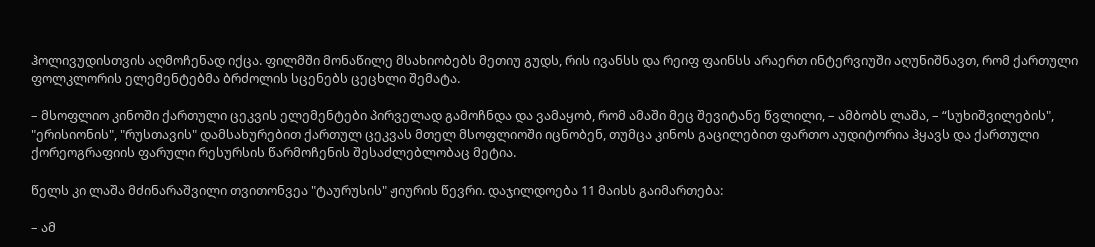ჰოლივუდისთვის აღმოჩენად იქცა. ფილმში მონაწილე მსახიობებს მეთიუ გუდს, რის ივანსს და რეიფ ფაინსს არაერთ ინტერვიუში აღუნიშნავთ, რომ ქართული ფოლკლორის ელემენტებმა ბრძოლის სცენებს ცეცხლი შემატა.

– მსოფლიო კინოში ქართული ცეკვის ელემენტები პირველად გამოჩნდა და ვამაყობ, რომ ამაში მეც შევიტანე წვლილი, – ამბობს ლაშა, – “სუხიშვილების", "ერისიონის", "რუსთავის" დამსახურებით ქართულ ცეკვას მთელ მსოფლიოში იცნობენ, თუმცა კინოს გაცილებით ფართო აუდიტორია ჰყავს და ქართული ქორეოგრაფიის ფარული რესურსის წარმოჩენის შესაძლებლობაც მეტია.

წელს კი ლაშა მძინარაშვილი თვითონვეა "ტაურუსის" ჟიურის წევრი. დაჯილდოება 11 მაისს გაიმართება:

– ამ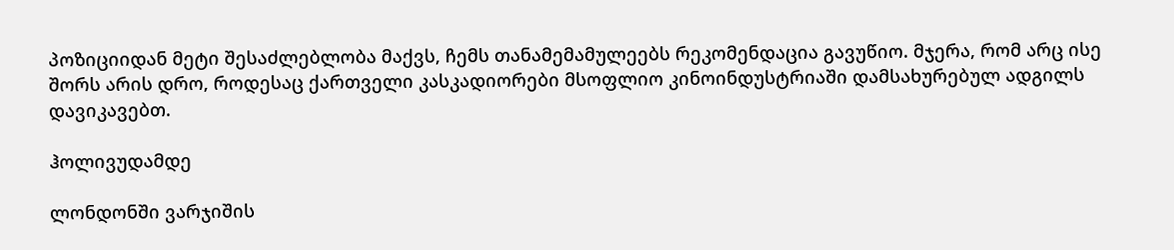პოზიციიდან მეტი შესაძლებლობა მაქვს, ჩემს თანამემამულეებს რეკომენდაცია გავუწიო. მჯერა, რომ არც ისე შორს არის დრო, როდესაც ქართველი კასკადიორები მსოფლიო კინოინდუსტრიაში დამსახურებულ ადგილს დავიკავებთ.

ჰოლივუდამდე

ლონდონში ვარჯიშის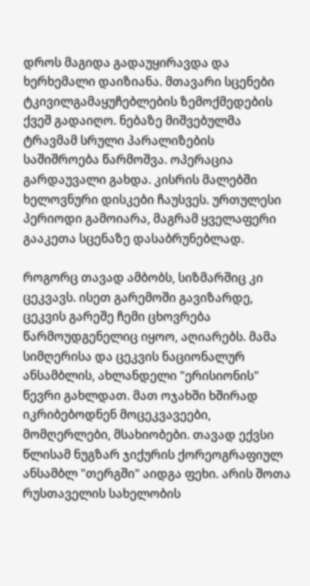დროს მაგიდა გადაუყირავდა და ხერხემალი დაიზიანა. მთავარი სცენები ტკივილგამაყუჩებლების ზემოქმედების ქვეშ გადაიღო. ნებაზე მიშვებულმა ტრავმამ სრული პარალიზების საშიშროება წარმოშვა. ოპერაცია გარდაუვალი გახდა. კისრის მალებში ხელოვნური დისკები ჩაუსვეს. ურთულესი პერიოდი გამოიარა, მაგრამ ყველაფერი გააკეთა სცენაზე დასაბრუნებლად.

როგორც თავად ამბობს, სიზმარშიც კი ცეკვავს. ისეთ გარემოში გავიზარდე, ცეკვის გარეშე ჩემი ცხოვრება წარმოუდგენელიც იყოო, აღიარებს. მამა სიმღერისა და ცეკვის ნაციონალურ ანსამბლის, ახლანდელი "ერისიონის" წევრი გახლდათ. მათ ოჯახში ხშირად იკრიბებოდნენ მოცეკვავეები, მომღერლები, მსახიობები. თავად ექვსი წლისამ ნუგზარ ჯიქურის ქორეოგრაფიულ ანსამბლ "თერგში" აიდგა ფეხი. არის შოთა რუსთაველის სახელობის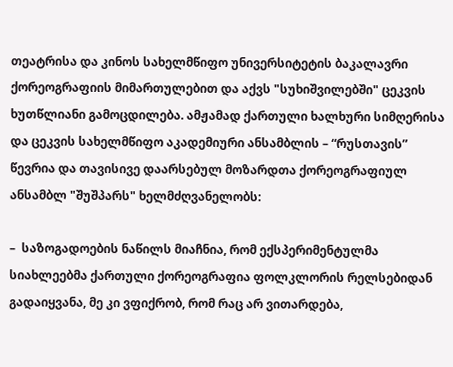თეატრისა და კინოს სახელმწიფო უნივერსიტეტის ბაკალავრი ქორეოგრაფიის მიმართულებით და აქვს "სუხიშვილებში" ცეკვის ხუთწლიანი გამოცდილება. ამჟამად ქართული ხალხური სიმღერისა და ცეკვის სახელმწიფო აკადემიური ანსამბლის – “რუსთავის” წევრია და თავისივე დაარსებულ მოზარდთა ქორეოგრაფიულ ანსამბლ "შუშპარს" ხელმძღვანელობს:

–  საზოგადოების ნაწილს მიაჩნია, რომ ექსპერიმენტულმა სიახლეებმა ქართული ქორეოგრაფია ფოლკლორის რელსებიდან გადაიყვანა, მე კი ვფიქრობ, რომ რაც არ ვითარდება,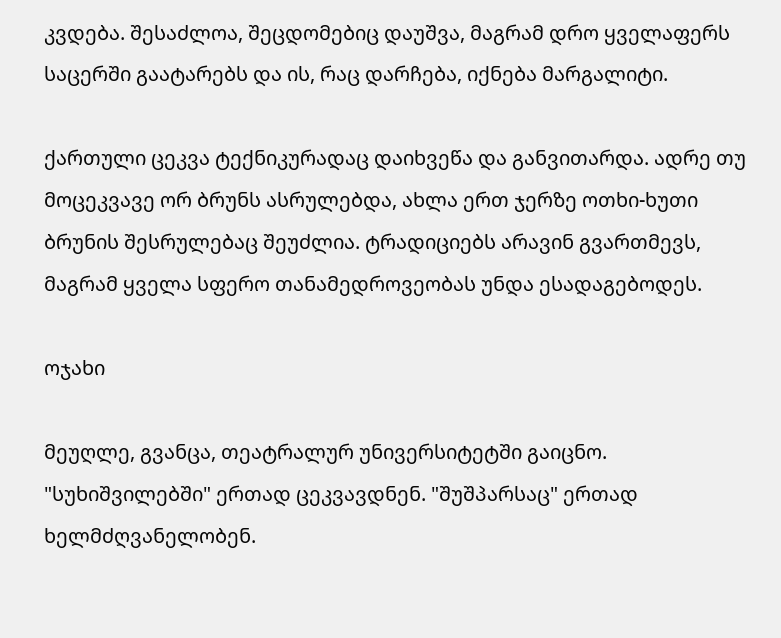კვდება. შესაძლოა, შეცდომებიც დაუშვა, მაგრამ დრო ყველაფერს საცერში გაატარებს და ის, რაც დარჩება, იქნება მარგალიტი.

ქართული ცეკვა ტექნიკურადაც დაიხვეწა და განვითარდა. ადრე თუ მოცეკვავე ორ ბრუნს ასრულებდა, ახლა ერთ ჯერზე ოთხი-ხუთი ბრუნის შესრულებაც შეუძლია. ტრადიციებს არავინ გვართმევს, მაგრამ ყველა სფერო თანამედროვეობას უნდა ესადაგებოდეს.

ოჯახი

მეუღლე, გვანცა, თეატრალურ უნივერსიტეტში გაიცნო. "სუხიშვილებში" ერთად ცეკვავდნენ. "შუშპარსაც" ერთად ხელმძღვანელობენ.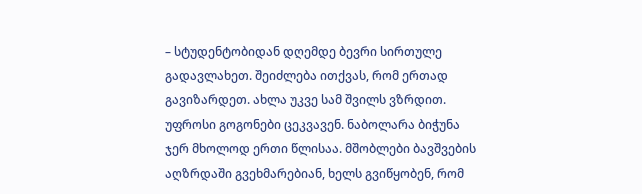– სტუდენტობიდან დღემდე ბევრი სირთულე გადავლახეთ. შეიძლება ითქვას, რომ ერთად გავიზარდეთ. ახლა უკვე სამ შვილს ვზრდით. უფროსი გოგონები ცეკვავენ. ნაბოლარა ბიჭუნა ჯერ მხოლოდ ერთი წლისაა. მშობლები ბავშვების აღზრდაში გვეხმარებიან, ხელს გვიწყობენ, რომ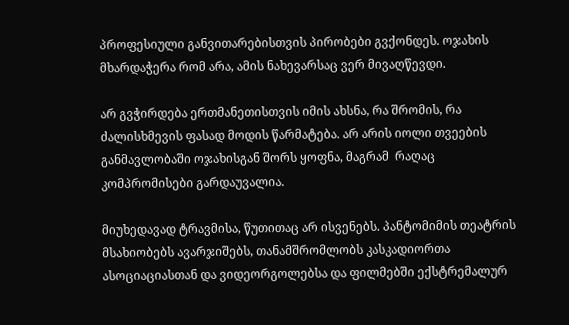პროფესიული განვითარებისთვის პირობები გვქონდეს. ოჯახის მხარდაჭერა რომ არა, ამის ნახევარსაც ვერ მივაღწევდი.

არ გვჭირდება ერთმანეთისთვის იმის ახსნა, რა შრომის, რა ძალისხმევის ფასად მოდის წარმატება. არ არის იოლი თვეების განმავლობაში ოჯახისგან შორს ყოფნა, მაგრამ  რაღაც კომპრომისები გარდაუვალია.

მიუხედავად ტრავმისა, წუთითაც არ ისვენებს. პანტომიმის თეატრის მსახიობებს ავარჯიშებს, თანამშრომლობს კასკადიორთა ასოციაციასთან და ვიდეორგოლებსა და ფილმებში ექსტრემალურ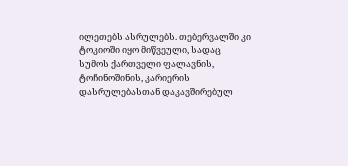ილეთებს ასრულებს. თებერვალში კი ტოკიოში იყო მიწვეული, სადაც სუმოს ქართველი ფალავნის, ტოჩინოშინის, კარიერის დასრულებასთან დაკავშირებულ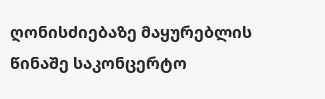ღონისძიებაზე მაყურებლის წინაშე საკონცერტო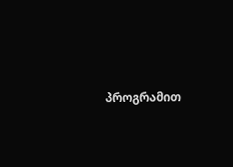პროგრამით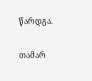წარდგა.

თამარ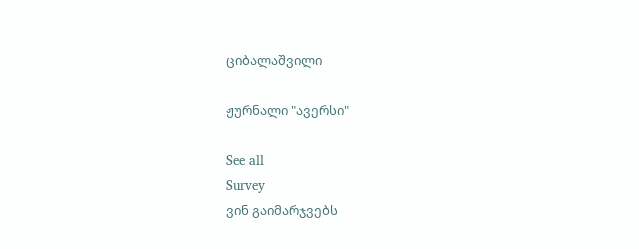ციბალაშვილი

ჟურნალი "ავერსი"

See all
Survey
ვინ გაიმარჯვებს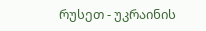რუსეთ - უკრაინის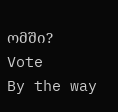ომში?
Vote
By the way